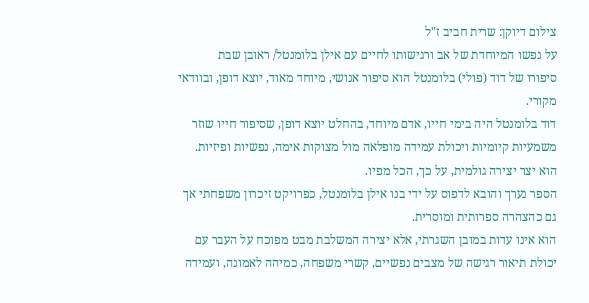צילום דיוקן: שרית חביב ז"ל
על נפשו המיוחדת של אב ורגישותו לחיים עם אילן בלומנטל/ ראובן שבת
סיפורו של דוד (פולי) בלומנטל הוא סיפור אנושי, מיוחד מאוד, יוצא דופן, ובוודאי מקורי.
דוד בלומנטל היה בימי חייו, אדם מיוחד, בהחלט יוצא דופן, שסיפור חייו שוזר משמעיות קיומיות ויכולת עמידה מופלאה מול מצוקות אימה, נפשיות ופיזיות.
הוא יצר יצירה גולמית, על כך, הכל מפיו.
הספר נערך והובא לדפוס על ידי בנו אילן בלומנטל, כפרויקט זיכרון משפחתי אך גם כהצהרה ספרותית ומוסרית.
הוא אינו עדות במובן השגרתי, אלא יצירה המשלבת מבט מפוכח על העבר עם יכולת תיאור רגישה של מצבים נפשיים, קשרי משפחה, כמיהה לאמונה, ועמידה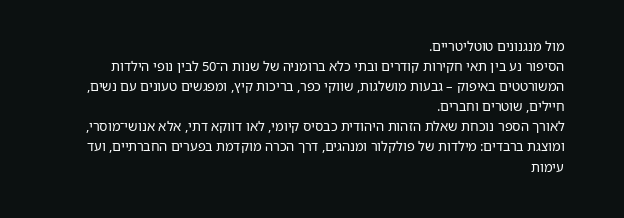מול מנגנונים טוטליטריים.
הסיפור נע בין תאי חקירות קודרים ובתי כלא ברומניה של שנות ה־50 לבין נופי הילדות המשורטטים באיפוק – גבעות מושלגות, שווקי כפר, בריכות קיץ, ומפגשים טעונים עם נשים, חיילים, שוטרים וחברים.
לאורך הספר נוכחת שאלת הזהות היהודית כבסיס קיומי, לאו דווקא דתי, אלא אנושי־מוסרי, ומוצגת ברבדים: מילדות של פולקלור ומנהגים, דרך הכרה מוקדמת בפערים החברתיים, ועד עימות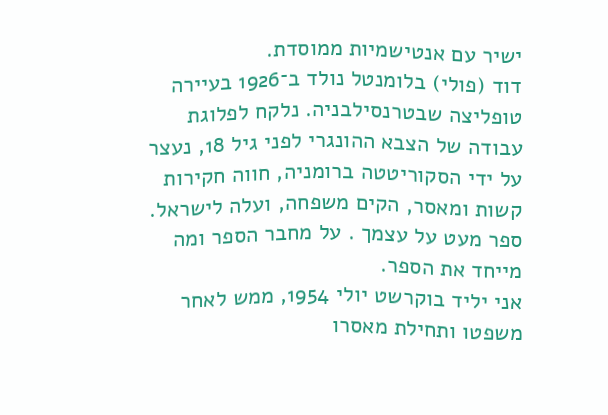ישיר עם אנטישמיות ממוסדת.
דוד (פולי) בלומנטל נולד ב־1926 בעיירה טופליצה שבטרנסילבניה. נלקח לפלוגת עבודה של הצבא ההונגרי לפני גיל 18, נעצר על ידי הסקוריטטה ברומניה, חווה חקירות קשות ומאסר, הקים משפחה, ועלה לישראל.
ספר מעט על עצמך . על מחבר הספר ומה מייחד את הספר.
אני יליד בוקרשט יולי 1954, ממש לאחר משפטו ותחילת מאסרו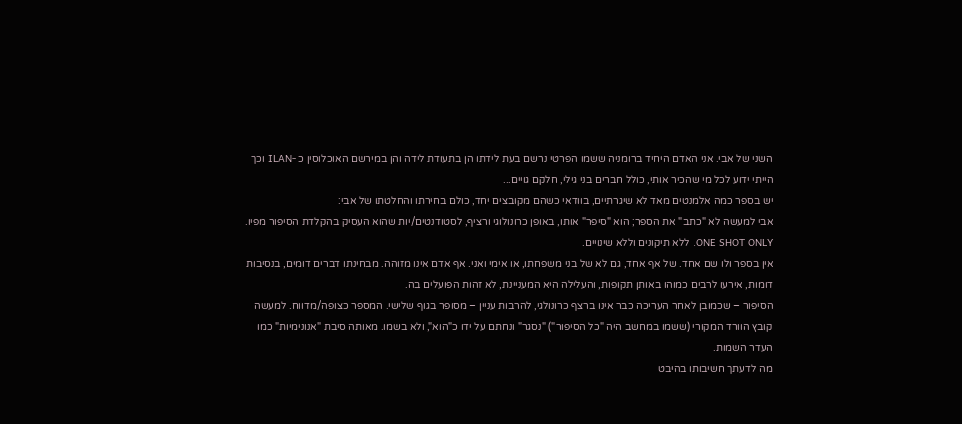השני של אבי. אני האדם היחיד ברומניה ששמו הפרטי נרשם בעת לידתו הן בתעודת לידה והן במירשם האוכלוסין כ -ILAN וכך הייתי ידוע לכל מי שהכיר אותי, כולל חברים בני גילי, חלקם גויים...
יש בספר כמה אלמנטים מאד לא שיגרתיים, בוודאי כשהם מקובצים יחד, כולם בחירתו והחלטתו של אבי:
אבי למעשה לא "כתב" את הספר; הוא "סיפר" אותו, באופן כרונולוגי ורציף, לסטודנטים/יות שהוא העסיק בהקלדת הסיפור מפיו. ONE SHOT ONLY. ללא תיקונים וללא שינויים.
אין בספר ולו שם אחד. של אף אחד, גם לא של בני משפחתו, או אימי ואני. אף אדם אינו מזוהה. מבחינתו דברים דומים, בנסיבות דומות, אירעו לרבים כמוהו באותן תקופות, והעלילה היא המעניינת, לא זהות הפועלים בה.
הסיפור – שכמובן לאחר העריכה כבר אינו ברצף כרונולגי, להרבות עניין – מסופר בגוף שלישי. המספר כצופה/מדווח. למעשה קובץ הוורד המקורי (ששמו במחשב היה "כל הסיפור") "נסגר" ונחתם על ידו כ"הוא", ולא בשמו. מאותה סיבת "אנונימיות" כמו העדר השמות.
מה לדעתך חשיבותו בהיבט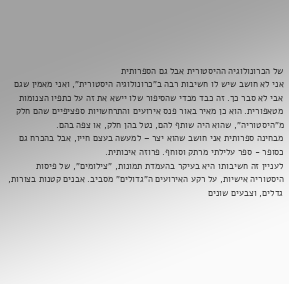של הכרונולוגיה ההיסטורית אבל גם הספרותית
אני לא חושב שיש לו חשיבות רבה ב"כרונולוגיה היסטורית", ואני מאמין שגם אבי לא סבר כך. זה כבד מכדי שהסיפור שלו יישא את זה על כתפיו הצנומות מטאפורית. הוא כן מאיר באור פנס אירועים והתרחשויות ספציפיים שהם חלק מ"היסטוריה", שהוא היה שותף להם, נטל בהן חלק, או צפה בהם.
מבחינה ספרותית אני חושב שהוא יצר – למעשה בעצם חייו, אבל בהכרח גם כסופר - ספר עלילתי מרתק וסוחף. פרוזה איכותית.
לעניין זה חשיבותו היא בעיקר בהעמדת תמונות, "צילומים", של פיסות היסטוריה אישיות, על רקע האירועים ה"גדולים" מסביב. אבנים קטנות בצורות, גדלים, וצבעים שונים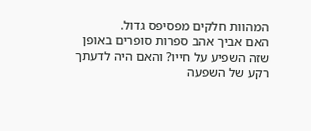המהוות חלקים מפסיפס גדול.
האם אביך אהב ספרות סופרים באופן שזה השפיע על חייו? והאם היה לדעתך רקע של השפעה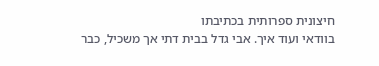חיצונית ספרותית בכתיבתו
בוודאי ועוד איך. אבי גדל בבית דתי אך משכיל, כבר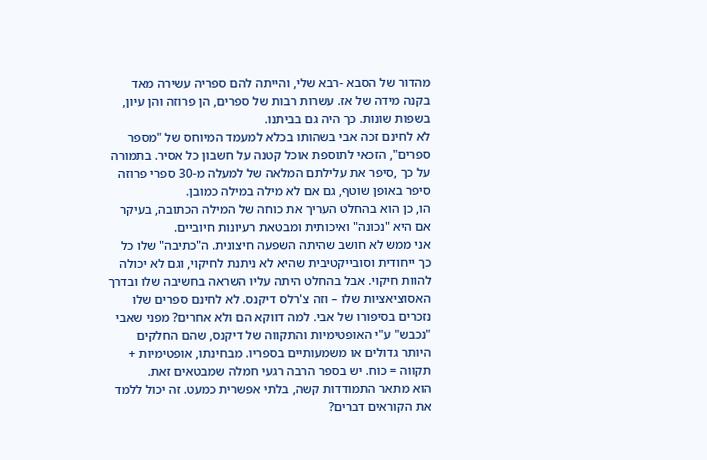מהדור של הסבא -רבא שלי, והייתה להם ספריה עשירה מאד בקנה מידה של אז. עשרות רבות של ספרים, הן פרוזה והן עיון, בשפות שונות. כך היה גם בביתנו.
לא לחינם זכה אבי בשהותו בכלא למעמד המיוחס של "מספר ספרים", הזכאי לתוספת אוכל קטנה על חשבון כל אסיר. בתמורה על כך ,סיפר את עלילתם המלאה של למעלה מ-30 ספרי פרוזה סיפר באופן שוטף, גם אם לא מילה במילה כמובן.
הו, כן הוא בהחלט העריך את כוחה של המילה הכתובה, בעיקר אם היא "נכונה" ואיכותית ומבטאת רעיונות חיוביים.
אני ממש לא חושב שהיתה השפעה חיצונית. ה"כתיבה" שלו כל כך ייחודית וסובייקטיבית שהיא לא ניתנת לחיקוי, וגם לא יכולה להוות חיקוי. אבל בהחלט היתה עליו השראה בחשיבה שלו ובדרך האסוציאציות שלו – וזה צ'רלס דיקנס. לא לחינם ספרים שלו נזכרים בסיפורו של אבי. למה דווקא הם ולא אחרים? מפני שאבי "נכבש" ע"י האופטימיות והתקווה של דיקנס, שהם החלקים היותר גדולים או משמעותיים בספריו. מבחינתו, אופטימיות + תקווה = כוח. יש בספר הרבה רגעי חמלה שמבטאים זאת.
הוא מתאר התמודדות קשה, בלתי אפשרית כמעט. זה יכול ללמד את הקוראים דברים?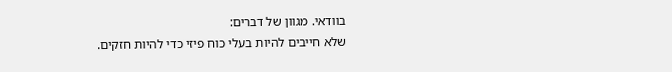בוודאי. מגוון של דברים:
שלא חייבים להיות בעלי כוח פיזי כדי להיות חזקים.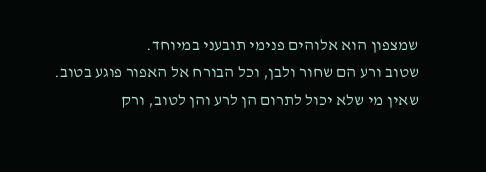שמצפון הוא אלוהים פנימי תובעני במיוחד.
שטוב ורע הם שחור ולבן, וכל הבורח אל האפור פוגע בטוב.
שאין מי שלא יכול לתרום הן לרע והן לטוב, ורק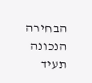הבחירה הנכונה תעיד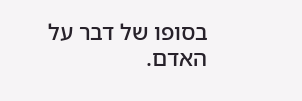בסופו של דבר על האדם.